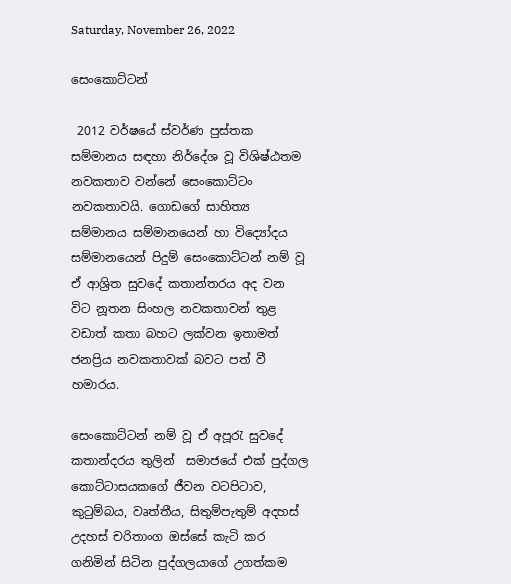Saturday, November 26, 2022

සෙංකොට්ටන්

 2012 වර්ෂයේ ස්වර්ණ පුස්තක සම්මානය සඳහා නිර්දේශ වූ විශිෂ්ඨතම නවකතාව වන්නේ සෙංකොට්ටං නවකතාවයි. ගොඩගේ සාහිත්‍ය සම්මානය සම්මානයෙන් හා විද්‍යෝදය සම්මානයෙන් පිදුම් සෙංකොට්ටන් නම් වූ ඒ ආශ්‍රිත සුවදේ කතාන්තරය අද වන විට නූතන සිංහල නවකතාවන් තුළ  වඩාත් කතා බහට ලක්වන ඉතාමත් ජනප්‍රිය නවකතාවක් බවට පත් වී හමාරය.

සෙංකොට්ටන් නම් වූ ඒ අපූරැ සුවදේ කතාන්දරය තුලින්  සමාජයේ එක් පුද්ගල කොට්ටාසයකගේ ජීවන වටපිටාව, කුටුම්බය, වෘත්තීය, සිතුම්පැතුම් අදහස් උදහස් චරිතාංග ඔස්සේ කැටි කර ගනිමින් සිටින පුද්ගලයාගේ උගත්කම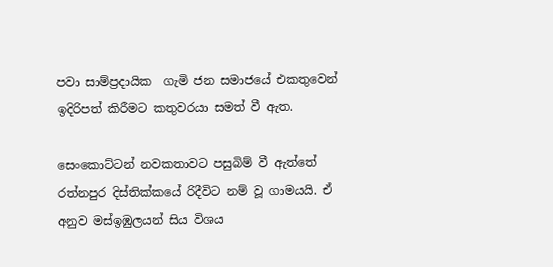පවා සාම්ප්‍රදායික  ගැමි ජන සමාජයේ එකතුවෙන් ඉදිරිපත් කිරීමට කතුවරයා සමත් වී ඇත.

සෙංකොට්ටන් නවකතාවට පසුබිම් වී ඇත්තේ රත්නපුර දිස්තික්කයේ රිදීවිට නම් වූ ගාමයයි. ඒ අනුව මස්ඉඹුලයන් සිය විශය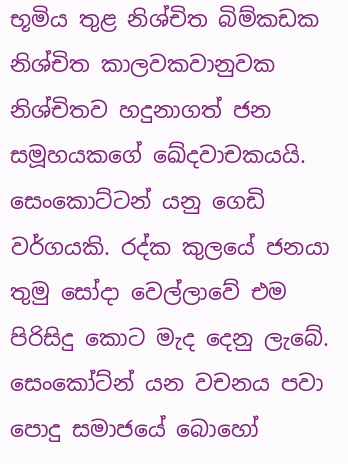භූමිය තුළ නිශ්චිත බිම්කඩක නිශ්චිත කාලවකවානුවක නිශ්චිතව හදුනාගත් ජන සමූහයකගේ ඛේදවාචකයයි. සෙංකොට්ටන් යනු ගෙඩි වර්ගයකි. රද්ක කුලයේ ජනයා තුමු සෝදා වෙල්ලාවේ එම පිරිසිදු කොට මැද දෙනු ලැබේ. සෙංකෝට්න් යන වචනය පවා පොදු සමාජයේ බොහෝ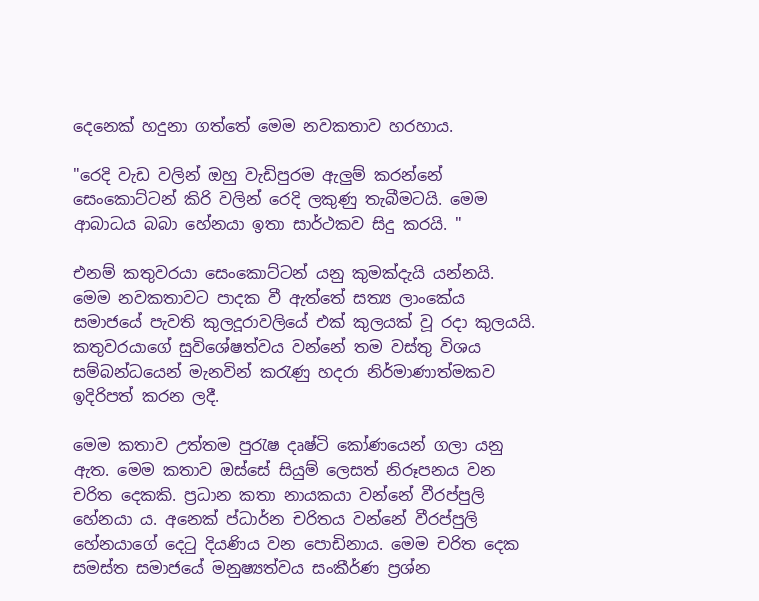දෙනෙක් හදුනා ගත්තේ මෙම නවකතාව හරහාය.

"රෙදි වැඩ වලින් ඔහු වැඩිපුරම ඇලුම් කරන්නේ සෙංකොට්ටන් කිරි වලින් රෙදි ලකුණු තැබීමටයි. මෙම ආබාධය බබා හේනයා ඉතා සාර්ථකව සිදු කරයි. "

එනම් කතුවරයා සෙංකොට්ටන් යනු කුමක්දැයි යන්නයි. මෙම නවකතාවට පාදක වී ඇත්තේ සත්‍ය ලාංකේය සමාජයේ පැවති කුලදූරාවලියේ එක් කුලයක් වූ රදා කුලයයි. කතුවරයාගේ සුවිශේෂත්වය වන්නේ තම වස්තු විශය සම්බන්ධයෙන් මැනවින් කරැණු හදරා නිර්මාණාත්මකව ඉදිරිපත් කරන ලදී.

මෙම කතාව උත්තම පුරැෂ දෘෂ්ටි කෝණයෙන් ගලා යනු ඇත. මෙම කතාව ඔස්සේ සියුම් ලෙසත් නිරූපනය වන චරිත දෙකකි. ප්‍රධාන කතා නායකයා වන්නේ වීරප්පුලි හේනයා ය. අනෙක් ප්ධා‍ර්න චරිතය වන්නේ වීරප්පුලි හේනයාගේ දෙටු දියණිය වන පොඩිනාය. මෙම චරිත දෙක සමස්ත සමාජයේ මනුෂ්‍යත්වය සංකීර්ණ ප්‍රශ්න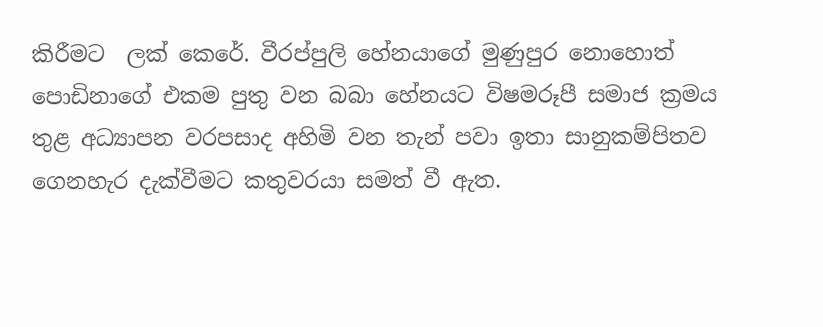කිරීමට  ලක් කෙරේ. වීරප්පුලි හේනයාගේ මුණුපුර නොහොත් පොඩිනාගේ එකම පුතු වන බබා හේනයට විෂමරූපී සමාජ ක්‍රමය  තුළ අධ්‍යාපන වරපසාද අහිමි වන තැන් පවා ඉතා සානුකම්පිතව ගෙනහැර දැක්වීමට කතුවරයා සමත් වී ඇත.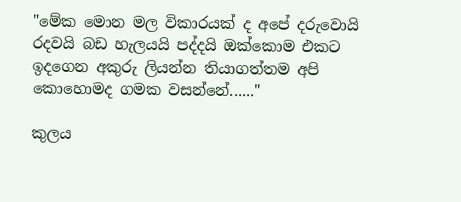"මේක මොන මල විකාරයක් ද අපේ දරුවොයි රදවයි බඩ හැලයයි පද්දයි ඔක්කොම එකට ඉදගෙන අකුරු ලියන්න තියාගත්තම අපි කොහොමද ගමක වසන්නේ......"

කුලය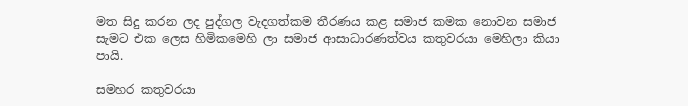මත සිදු කරන ලද පුද්ගල වැදගත්කම තීරණය කළ සමාජ කමක නොවන සමාජ සැමට එක ලෙස හිමිකමෙහි ලා සමාජ ආසාධාරණත්වය කතුවරයා මෙහිලා කියා පායි.

සමහර කතුවරයා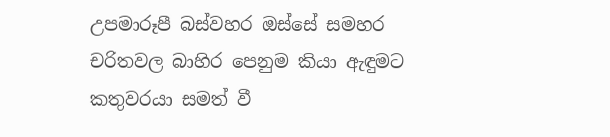උපමාරූපී බස්වහර ඔස්සේ සමහර චරිතවල බාහිර පෙනුම කියා ඇඳුමට කතුවරයා සමත් වී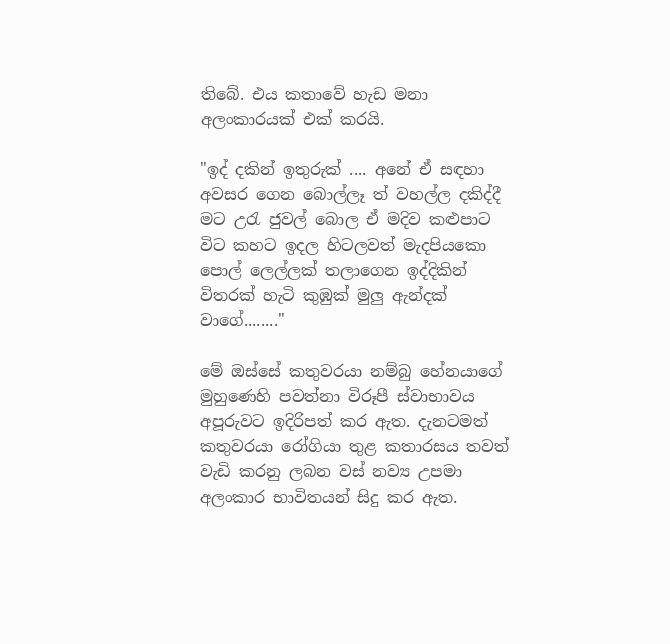තිබේ. එය කතාවේ හැඩ මනා අලංකාරයක් එක් කරයි.

"ඉද් දකින් ඉතුරුක් .... අනේ ඒ සඳහා අවසර ගෙන බොල්ලෑ ත් වහල්ල දකිද්දී මට උරැ ජුවල් බොල ඒ මදිව කළුපාට විට කහට ඉදල හිටලවත් මැදපියකො පොල් ලෙල්ලක් තලාගෙන ඉද්දිකින් විතරක් හැටි කුඹුක් මුලු ඇන්දක් වාගේ........"

මේ ඔස්සේ කතුවරයා නම්බු හේනයාගේ මුහුණෙහි පවත්නා විරූපී ස්වාභාවය අපූරුවට ඉදිරිපත් කර ඇත. දැනටමත් කතුවරයා රෝගියා තුළ කතාරසය තවත් වැඩි කරනු ලබන වස් නව්‍ය උපමා අලංකාර භාවිතයන් සිදු කර ඇත.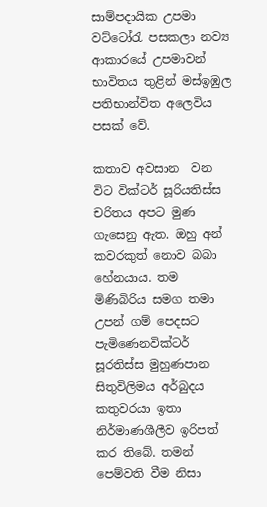සාම්පදායික උපමා වට්ටෝරැ පසකලා නව්‍ය ආකාරයේ උපමාවන් භාවිතය තුළින් මස්ඉඹුල පතිභාන්විත අලෙවිය පසක් වේ.

කතාව අවසාන  වන විට වික්ටර් සූරියතිස්ස චරිතය අපට මුණ ගැසෙනු ඇත. ඔහු අන් කවරකුත් නොව බබා හේනයාය. තම මිණිබිරිය සමග තමා උපන් ගම් පෙදසට පැමිණෙනවික්ටර් සූරතිස්ස මුහුණපාන සිතුවිලිමය අර්බුදය කතුවරයා ඉතා නිර්මාණශීලීව ඉරිපත් කර තිබේ. තමන් පෙම්වති වීම නිසා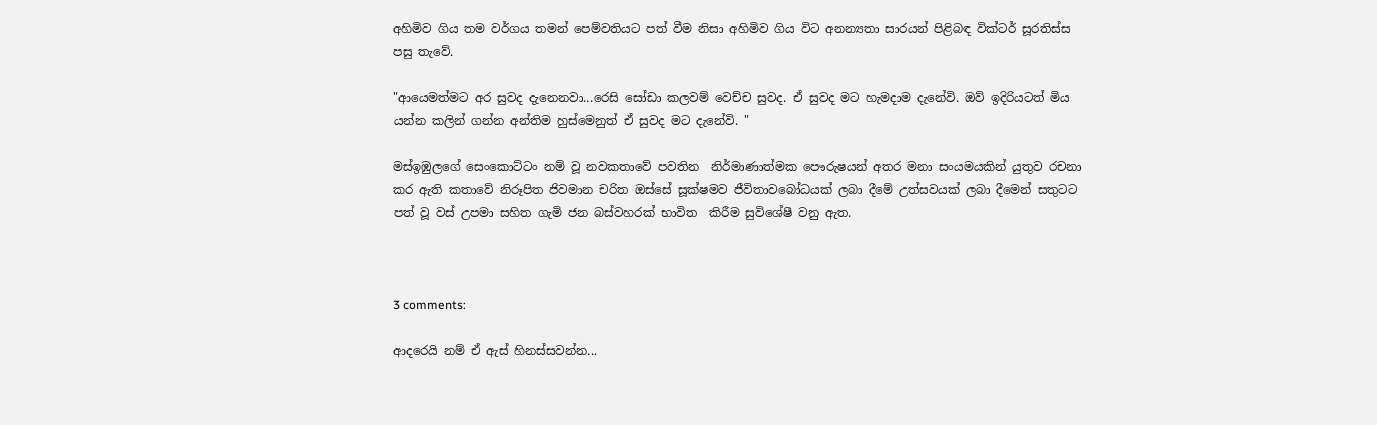අහිමිව ගිය තම වර්ගය තමන් පෙම්වතියට පත් වීම නිසා අහිමිව ගිය විට අනන්‍යතා සාරයන් පිළිබඳ වික්ටර් සූරතිස්ස පසු තැවේ.

"ආයෙමත්මට අර සුවද දැනෙනවා...රෙසි සෝඩා කලවම් වෙච්ච සුවද. ඒ සුවද මට හැමදාම දැනේවි. ඔව් ඉදිරියටත් මිය යන්න කලින් ගන්න අන්තිම හුස්මෙනුත් ඒ සුවද මට දැනේවි. "

මස්ඉඹුලගේ සෙංකොට්ටං නම් වූ නවකතාවේ පවතින  නිර්මාණාත්මක පෞරුෂයන් අතර මනා සංයමයකින් යුතුව රචනා කර ඇති කතාවේ නිරූපිත ජිවමාන චරිත ඔස්සේ සූක්ෂමව ජීවිතාවබෝධයක් ලබා දීමේ උත්සවයක් ලබා දීමෙන් සතුටට පත් වූ වස් උපමා සහිත ගැමි ජන බස්වහරක් භාවිත  කිරීම සුවිශේෂී වනු ඇත.



3 comments:

ආදරෙයි නම් ඒ ඇස් හිනස්සවන්න...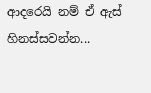ආදරෙයි නම් ඒ ඇස් හිනස්සවන්න...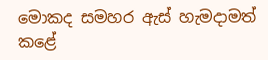මොකද සමහර ඇස් හැමදාමත් කළේ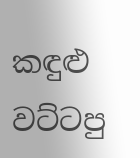කඳුළු වට්ටපු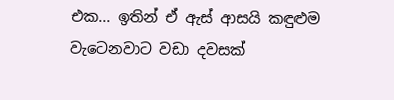එක... ඉතින් ඒ ඇස් ආසයි කඳුළුම වැටෙනවාට වඩා දවසක්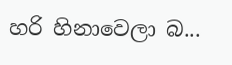හරි හිනාවෙලා බ...